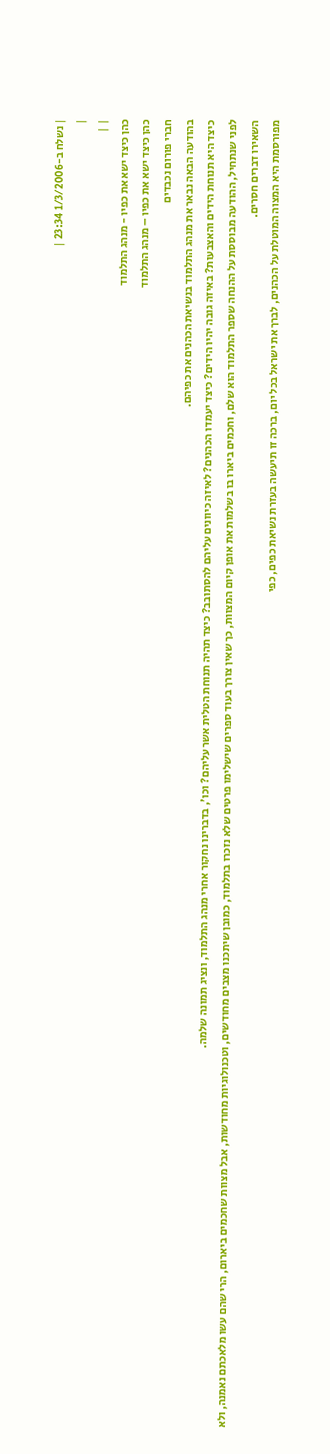| נשלח ב-1/3/2006 23:34 |
|
| |
כהן כיצד ישא את כפיו - מנהג התלמוד
כהן כיצד ישא את כפיו – מנהג התלמוד
חברי פורום נכבדים
בהודעה הבאה נבאר את מנהג התלמוד בנשיאת הכהנים את כפיהם.
כיצד היא תנוחת הידים והאצבעות? באיזה גובה יהיו הידים? כיצד יעמדו הכהנים? לאיזה כיוונים עליהם להסתובב? כיצד תהיה תנוחת הטלית אשר עליהם? וכו', בדברינו נחקור אחרי מנהג התלמוד, ונציג תמונה שלמה.
לפני שנתחיל, ההודעה מבוססת על ההנחה שספר התלמוד הוא שלם, וחכמים ביארו בו בשלמות את אופן קיום המצוות, כך שאין צורך בעוד ספרים שישלימו פרטים שלא נזכרו בתלמוד, כמובן שיתכנו מצבים מחודשים, וטכנולוגיות מחודשות, אבל מצוות שחכמים ביארום, הרי שהם עשו מלאכתם נאמנה, ולא השאירו דברים חסרים.
מפורסמת היא המצוה המוטלת על הכהנים, לברך את ישראל בכל יום, ברכה זו תיעשה בעזרת נשיאת כפים, כפי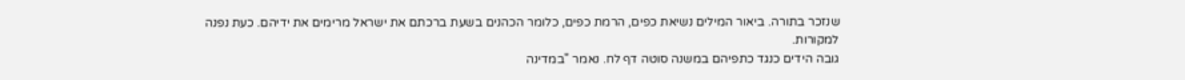שנזכר בתורה. ביאור המילים נשיאת כפים, הרמת כפים, כלומר הכהנים בשעת ברכתם את ישראל מרימים את ידיהם. כעת נפנה למקורות.
גובה הידים כנגד כתפיהם במשנה סוטה דף לח. נאמר "במדינה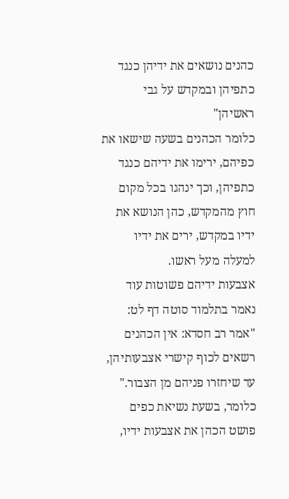כהנים נושאים את ידיהן כנגד כתפיהן ובמקדש על גבי ראשיהן"
כלומר הכהנים בשעה שישאו את כפיהם, ירימו את ידיהם כנגד כתפיהן, וכך ינהגו בכל מקום חוץ מהמקדש, כהן הנושא את ידיו במקדש, ירים את ידיו למעלה מעל ראשו.
אצבעות ידיהם פשוטות עוד נאמר בתלמוד סוטה דף לט: "אמר רב חסדא: אין הכהנים רשאים לכוף קישרי אצבעותיהן, עד שיחזרו פניהם מן הצבור."
כלומר, בשעת נשיאת כפים פושט הכהן את אצבעות ידיו,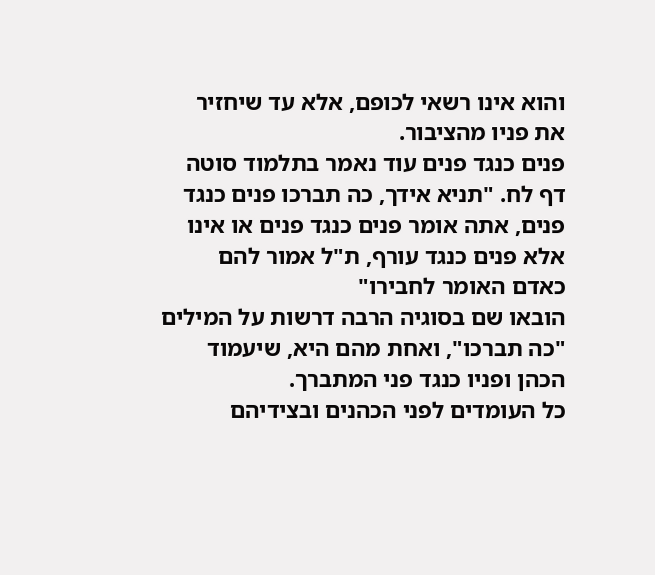והוא אינו רשאי לכופם, אלא עד שיחזיר את פניו מהציבור.
פנים כנגד פנים עוד נאמר בתלמוד סוטה דף לח. "תניא אידך, כה תברכו פנים כנגד פנים, אתה אומר פנים כנגד פנים או אינו אלא פנים כנגד עורף, ת"ל אמור להם כאדם האומר לחבירו"
הובאו שם בסוגיה הרבה דרשות על המילים "כה תברכו", ואחת מהם היא, שיעמוד הכהן ופניו כנגד פני המתברך.
כל העומדים לפני הכהנים ובצידיהם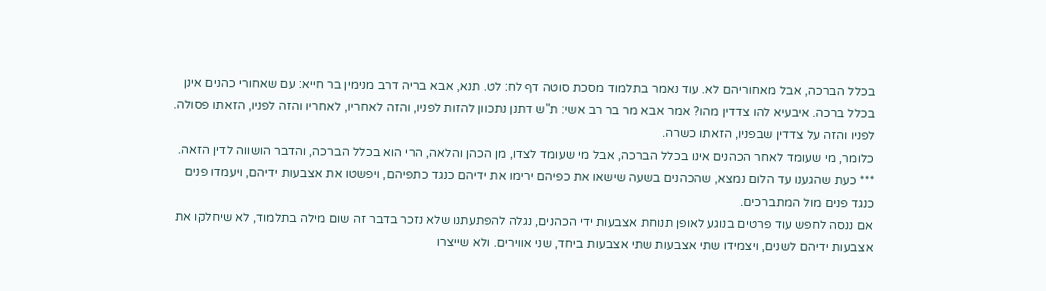בכלל הברכה, אבל מאחוריהם לא. עוד נאמר בתלמוד מסכת סוטה דף לח: לט. תנא, אבא בריה דרב מנימין בר חייא: עם שאחורי כהנים אינן בכלל ברכה. איבעיא להו צדדין מהו? אמר אבא מר בר רב אשי: ת"ש דתנן נתכוון להזות לפניו, והזה לאחריו, לאחריו והזה לפניו, הזאתו פסולה. לפניו והזה על צדדין שבפניו, הזאתו כשרה.
כלומר, מי שעומד לאחר הכהנים אינו בכלל הברכה, אבל מי שעומד לצדו, מן הכהן והלאה, הרי הוא בכלל הברכה, והדבר הושווה לדין הזאה.
*** כעת שהגענו עד הלום נמצא, שהכהנים בשעה שישאו את כפיהם ירימו את ידיהם כנגד כתפיהם, ויפשטו את אצבעות ידיהם, ויעמדו פנים כנגד פנים מול המתברכים.
אם ננסה לחפש עוד פרטים בנוגע לאופן תנוחת אצבעות ידי הכהנים, נגלה להפתעתנו שלא נזכר בדבר זה שום מילה בתלמוד, לא שיחלקו את אצבעות ידיהם לשנים, ויצמידו שתי אצבעות שתי אצבעות ביחד, שני אווירים. ולא שייצרו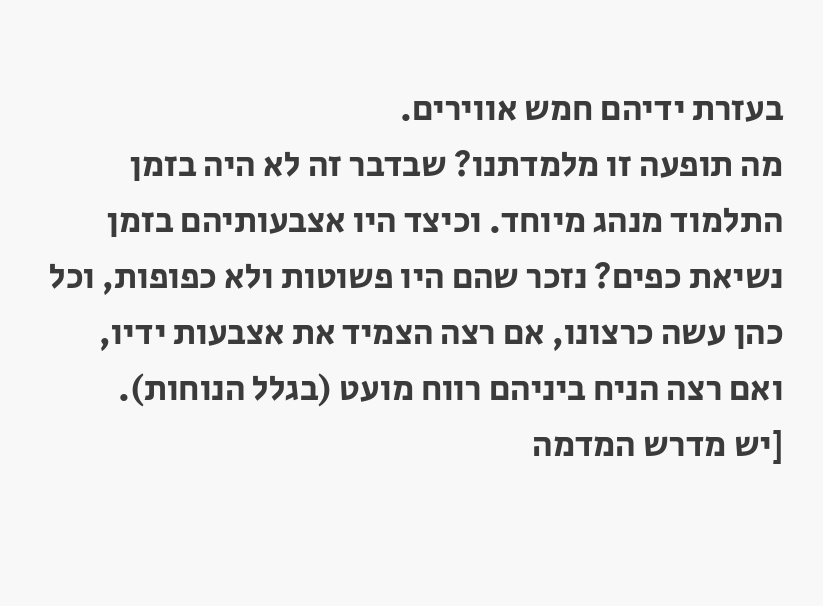בעזרת ידיהם חמש אווירים.
מה תופעה זו מלמדתנו? שבדבר זה לא היה בזמן התלמוד מנהג מיוחד. וכיצד היו אצבעותיהם בזמן נשיאת כפים? נזכר שהם היו פשוטות ולא כפופות, וכל כהן עשה כרצונו, אם רצה הצמיד את אצבעות ידיו, ואם רצה הניח ביניהם רווח מועט (בגלל הנוחות).
[יש מדרש המדמה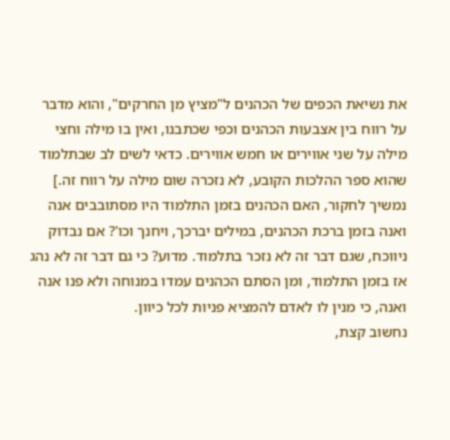את נשיאת הכפים של הכהנים ל"מציץ מן החרקים", והוא מדבר על רווח בין אצבעות הכהנים וכפי שכתבנו, ואין בו מילה וחצי מילה על שני אווירים או חמש אווירים. כדאי לשים לב שבתלמוד שהוא ספר ההלכות הקובע, לא נזכרה שום מילה על רווח זה.]
נמשיך לחקור, האם הכהנים בזמן התלמוד היו מסתובבים אנה ואנה בזמן ברכת הכהנים, במילים יברכך, ויחנך וכו'? אם נבדוק ניווכח, שגם דבר זה לא נזכר בתלמוד. מדוע? כי גם דבר זה לא נהג אז בזמן התלמוד, ומן הסתם הכהנים עמדו במנוחה ולא פנו אנה ואנה, כי מנין לו לאדם להמציא פניות לכל כיוון.
נחשוב קצת,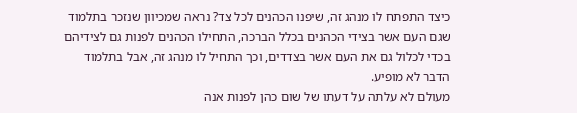כיצד התפתח לו מנהג זה, שיפנו הכהנים לכל צד? נראה שמכיוון שנזכר בתלמוד שגם העם אשר בצידי הכהנים בכלל הברכה, התחילו הכהנים לפנות גם לצידיהם בכדי לכלול גם את העם אשר בצדדים, וכך התחיל לו מנהג זה, אבל בתלמוד הדבר לא מופיע.
מעולם לא עלתה על דעתו של שום כהן לפנות אנה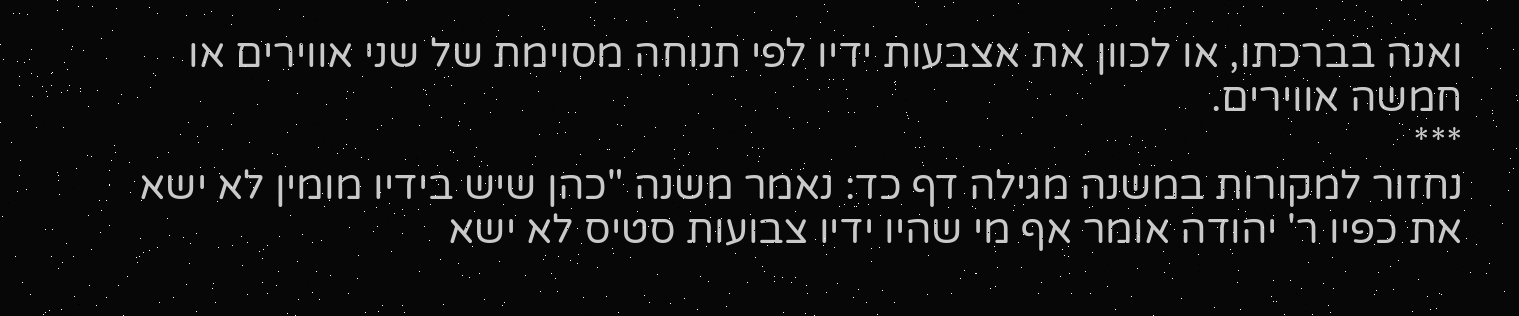ואנה בברכתו, או לכוון את אצבעות ידיו לפי תנוחה מסוימת של שני אווירים או חמשה אווירים.
***
נחזור למקורות במשנה מגילה דף כד: נאמר משנה "כהן שיש בידיו מומין לא ישא את כפיו ר' יהודה אומר אף מי שהיו ידיו צבועות סטיס לא ישא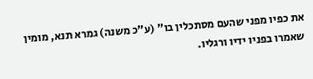את כפיו מפני שהעם מסתכלין בו" (ע"כ משנה) גמרא תנא, מומין שאמרו בפניו ידיו ורגליו.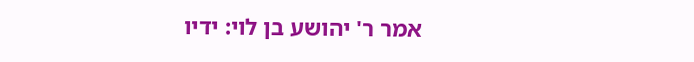אמר ר' יהושע בן לוי: ידיו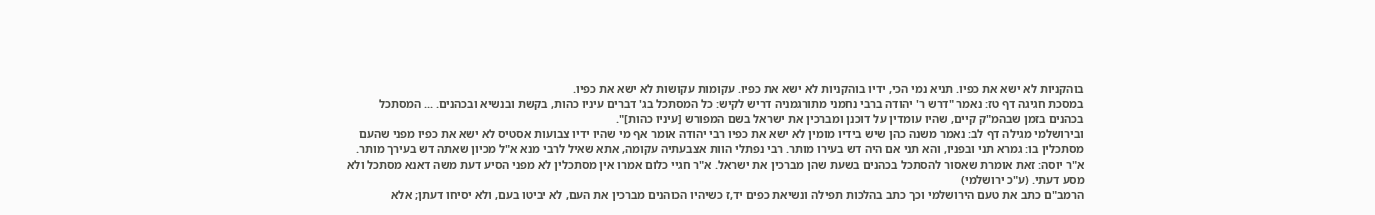בוהקניות לא ישא את כפיו. תניא נמי הכי, ידיו בוהקניות לא ישא את כפיו. עקומות עקושות לא ישא את כפיו.
במסכת חגיגה דף טז: נאמר "דרש ר' יהודה ברבי נחמני מתורגמניה דריש לקיש: כל המסתכל בג' דברים עיניו כהות, בקשת ובנשיא ובכהנים. ... המסתכל בכהנים בזמן שבהמ"ק קיים, שהיו עומדין על דוכנן ומברכין את ישראל בשם המפורש [עיניו כהות]".
ובירושלמי מגילה דף לב: נאמר משנה כהן שיש בידיו מומין לא ישא את כפיו רבי יהודה אומר אף מי שהיו ידיו צבועות אסטיס לא ישא את כפיו מפני שהעם מסתכלין בו: גמרא תני ובפניו, והא תני אם היה דש בעירו מותר. רבי נפתלי הוות אצבעתיה עקומה, אתא שאיל לרבי מנא א"ל מכיון שאתה דש בעירך מותר. א"ר יוסה: זאת אומרת שאסור להסתכל בכהנים בשעת שהן מברכין את ישראל. א"ר חגיי כלום אמרו אין מסתכלין לא מפני הסיע דעת משה דאנא מסתכל ולא מסע דעתי. (ע"כ ירושלמי)
הרמב"ם כתב את טעם הירושלמי וכך כתב בהלכות תפילה ונשיאת כפים יד,ז כשיהיו הכוהנים מברכין את העם, לא יביטו בעם, ולא יסיחו דעתן; אלא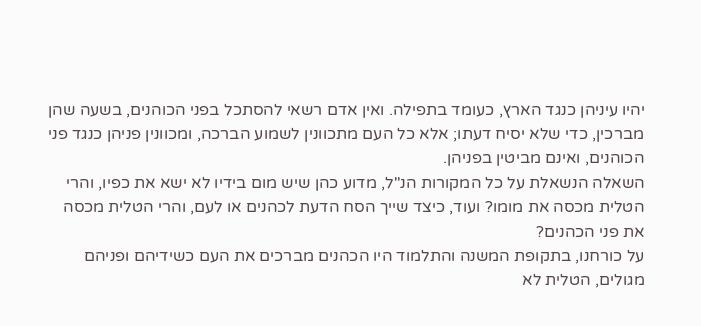יהיו עיניהן כנגד הארץ, כעומד בתפילה. ואין אדם רשאי להסתכל בפני הכוהנים, בשעה שהן מברכין, כדי שלא יסיח דעתו; אלא כל העם מתכוונין לשמוע הברכה, ומכוונין פניהן כנגד פני הכוהנים, ואינם מביטין בפניהן.
השאלה הנשאלת על כל המקורות הנ"ל, מדוע כהן שיש מום בידיו לא ישא את כפיו, והרי הטלית מכסה את מומו? ועוד, כיצד שייך הסח הדעת לכהנים או לעם, והרי הטלית מכסה את פני הכהנים?
על כורחנו, בתקופת המשנה והתלמוד היו הכהנים מברכים את העם כשידיהם ופניהם מגולים, הטלית לא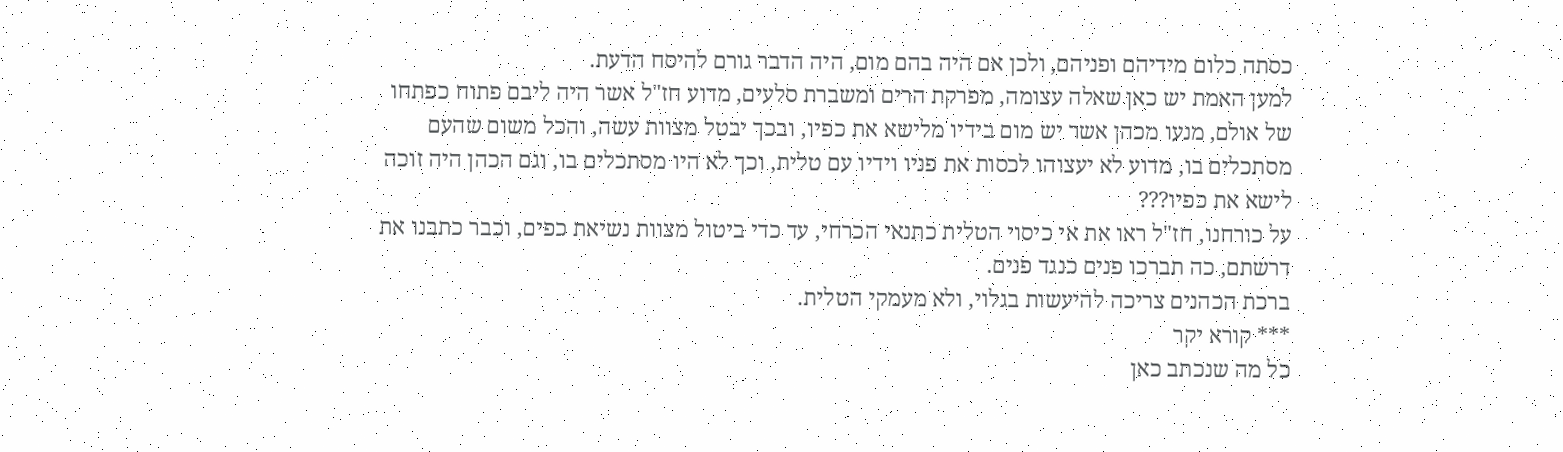כסתה כלום מידיהם ופניהם, ולכן אם היה בהם מום, היה הדבר גורם להיסח הדעת.
למען האמת יש כאן שאלה עצומה, מפרקת הרים ומשברת סלעים, מדוע חז"ל אשר היה ליבם פתוח כפתחו של אולם, מנעו מכהן אשר יש מום בידיו מלישא את כפיו, ובכך יבטל מצוות עשה, והכל משום שהעם מסתכלים בו, מדוע לא יעצוהו לכסות את פניו וידיו עם טלית, וכך לא היו מסתכלים בו, וגם הכהן היה זוכה לישא את כפיו???
על כורחנו, חז"ל ראו את אי כיסוי הטלית כתנאי הכרחי, עד כדי ביטול מצוות נשיאת כפים, וכבר כתבנו את דרשתם, כה תברכו פנים כנגד פנים.
ברכת הכהנים צריכה להיעשות בגלוי, ולא מעמקי הטלית.
*** קורא יקר
כל מה שנכתב כאן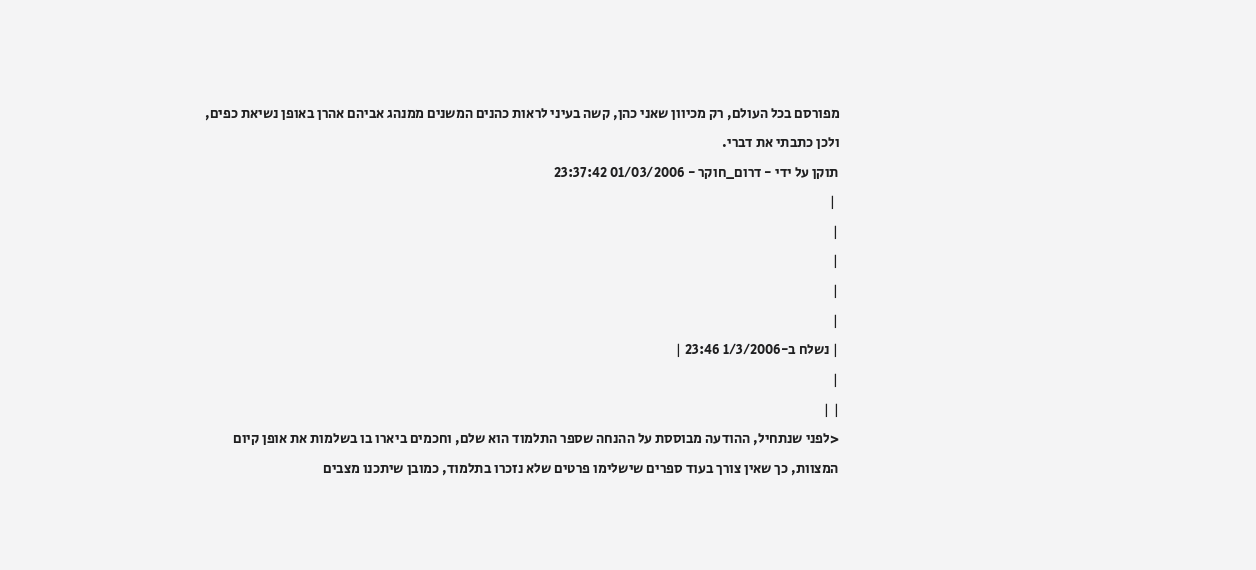מפורסם בכל העולם, רק מכיוון שאני כהן, קשה בעיני לראות כהנים המשנים ממנהג אביהם אהרן באופן נשיאת כפים, ולכן כתבתי את דברי.
תוקן על ידי - דרום_חוקר - 01/03/2006 23:37:42
 |
|
|
|
|
| נשלח ב-1/3/2006 23:46 |
|
| |
<לפני שנתחיל, ההודעה מבוססת על ההנחה שספר התלמוד הוא שלם, וחכמים ביארו בו בשלמות את אופן קיום המצוות, כך שאין צורך בעוד ספרים שישלימו פרטים שלא נזכרו בתלמוד, כמובן שיתכנו מצבים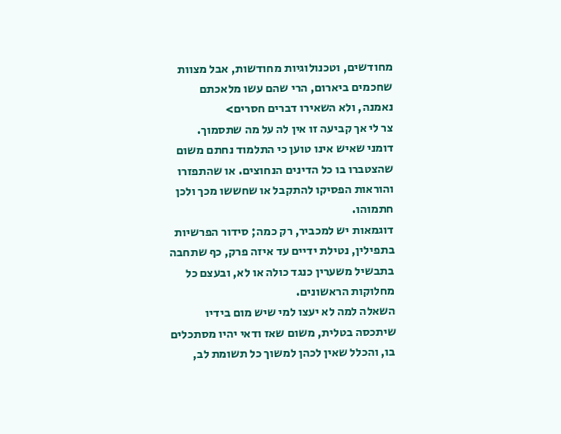מחודשים, וטכנולוגיות מחודשות, אבל מצוות שחכמים ביארום, הרי שהם עשו מלאכתם נאמנה, ולא השאירו דברים חסרים>
צר לי אך קביעה זו אין לה על מה שתסמוך.
דומני שאיש אינו טוען כי התלמוד נחתם משום שהצטברו בו כל הדינים הנחוצים. או שהתפזרו והוראות הפסיקו להתקבל או שחששו מכך ולכן חתמוהו.
דוגמאות יש למכביר, רק כמה; סידור הפרשיות בתפילין, נטילת ידיים עד איזה פרק, כף שתחבה בתבשיל משערין כנגד כולה או לא, ובעצם כל מחלוקות הראשונים.
השאלה למה לא יעצו למי שיש מום בידיו שיתכסה בטלית, משום שאז ודאי יהיו מסתכלים בו, והכלל שאין לכהן למשוך כל תשומת לב,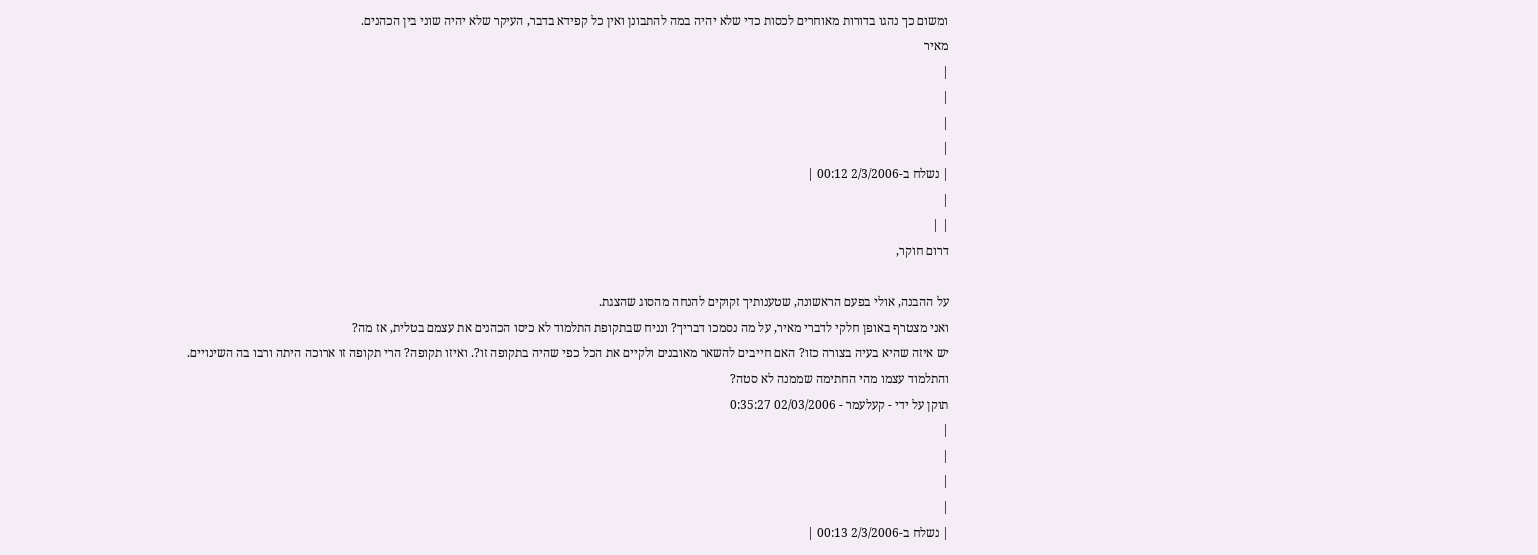ומשום כך נהגו בדורות מאוחרים לכסות כדי שלא יהיה במה להתבונן ואין כל קפידא בדבר, העיקר שלא יהיה שוני בין הכהנים.
מאיר
|
|
|
|
| נשלח ב-2/3/2006 00:12 |
|
| |
דרום חוקר,

על ההבנה, אולי בפעם הראשונה, שטענותיך זקוקים להנחה מהסוג שהצגת.
ואני מצטרף באופן חלקי לדברי מאיר, על מה נסמכו דבריך? ונניח שבתקופת התלמוד לא כיסו הכהנים את עצמם בטלית, אז מה?
יש איזה שהיא בעיה בצורה כזו? האם חייבים להשאר מאובנים ולקיים את הכל כפי שהיה בתקופה זו?. ואיזו תקופה? הרי תקופה זו ארוכה היתה ורבו בה השינויים.
והתלמוד עצמו מהי החתימה שממנה לא סטה?
תוקן על ידי - קעלעמר - 02/03/2006 0:35:27
|
|
|
|
| נשלח ב-2/3/2006 00:13 |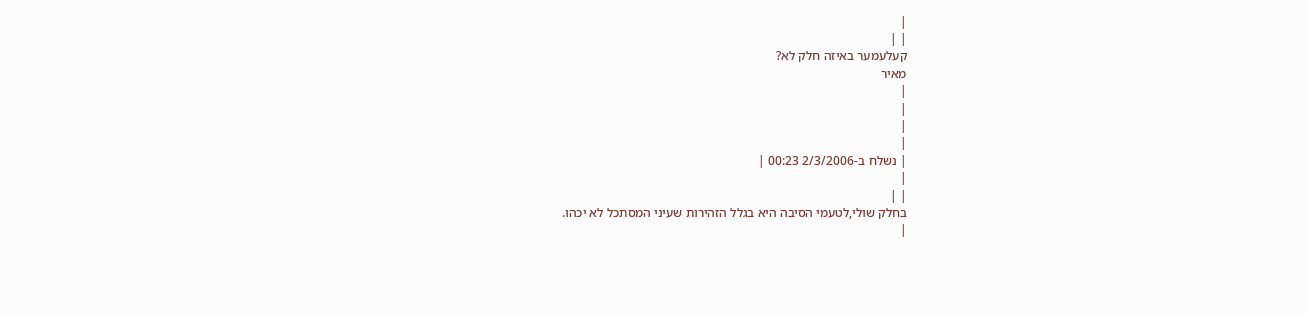|
| |
קעלעמער באיזה חלק לא?
מאיר
|
|
|
|
| נשלח ב-2/3/2006 00:23 |
|
| |
בחלק שולי,לטעמי הסיבה היא בגלל הזהירות שעיני המסתכל לא יכהו.
|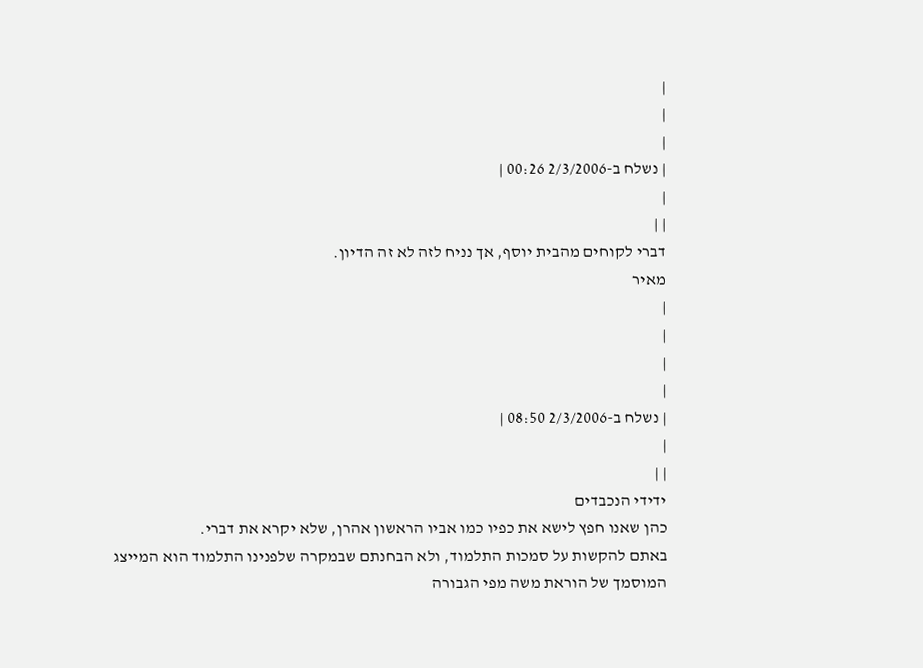|
|
|
| נשלח ב-2/3/2006 00:26 |
|
| |
דברי לקוחים מהבית יוסף, אך נניח לזה לא זה הדיון.
מאיר
|
|
|
|
| נשלח ב-2/3/2006 08:50 |
|
| |
ידידי הנכבדים
כהן שאנו חפץ לישא את כפיו כמו אביו הראשון אהרן, שלא יקרא את דברי.
באתם להקשות על סמכות התלמוד, ולא הבחנתם שבמקרה שלפנינו התלמוד הוא המייצג המוסמך של הוראת משה מפי הגבורה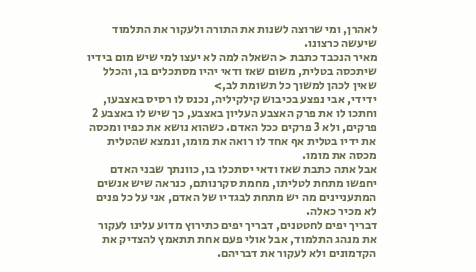לאהרן, ומי שרוצה לשנות את התורה ולעקור את התלמוד שיעשה כרצונו.
מאיר הנכבד כתבת < השאלה למה לא יעצו למי שיש מום בידיו שיתכסה בטלית, משום שאז ודאי יהיו מסתכלים בו, והכלל שאין לכהן למשוך כל תשומת לב,>
ידידי, אבי נפצע בכיבוש קילקיליה, נכנס לו רסיס באצבעו, וחתכו לו את פרק האצבע העליון באצבע, כך שיש לו באצבע 2 פרקים, ולא 3 פרקים ככל האדם. כשהוא נושא את כפיו ומכסה את ידיו בטלית אף אחד לו רואה את מומו, ונמצא שהטלית מכסה את מומו.
אבל אתה כתבת שאז ודאי יסתכלו בו, כוונתך שבני האדם יחפשו מתחת לטליתו, מחמת סקרנותם, כנראה שיש אנשים המתעניינים מה יש מתחת לבגדיו של האדם, אני על כל פנים לא מכיר כאלה.
דבריך יפים לחטטנים, דבריך יפים כתירוץ מדוע עלינו לעקור את מנהג התלמוד, אבל אולי פעם אחת תתאמץ להצדיק את הקדמונים ולא לעקור את דבריהם.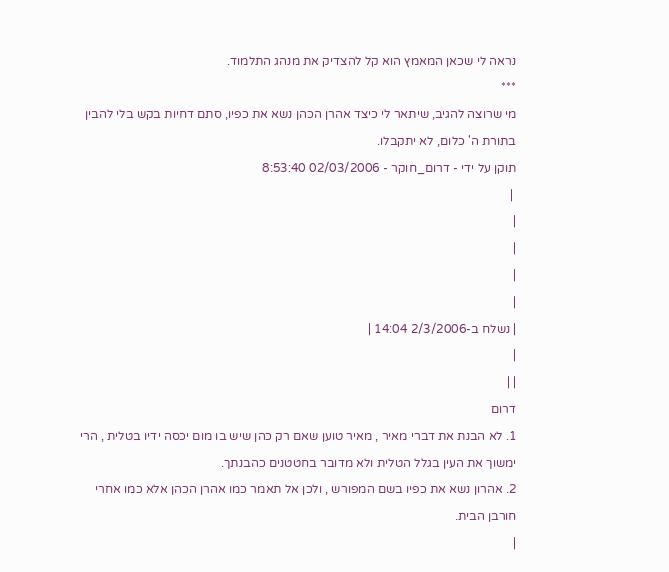נראה לי שכאן המאמץ הוא קל להצדיק את מנהג התלמוד.
***
מי שרוצה להגיב, שיתאר לי כיצד אהרן הכהן נשא את כפיו, סתם דחיות בקש בלי להבין בתורת ה' כלום, לא יתקבלו.
תוקן על ידי - דרום_חוקר - 02/03/2006 8:53:40
 |
|
|
|
|
| נשלח ב-2/3/2006 14:04 |
|
| |
דרום
1. לא הבנת את דברי מאיר , מאיר טוען שאם רק כהן שיש בו מום יכסה ידיו בטלית , הרי ימשוך את העין בגלל הטלית ולא מדובר בחטטנים כהבנתך.
2. אהרון נשא את כפיו בשם המפורש , ולכן אל תאמר כמו אהרן הכהן אלא כמו אחרי חורבן הבית.
|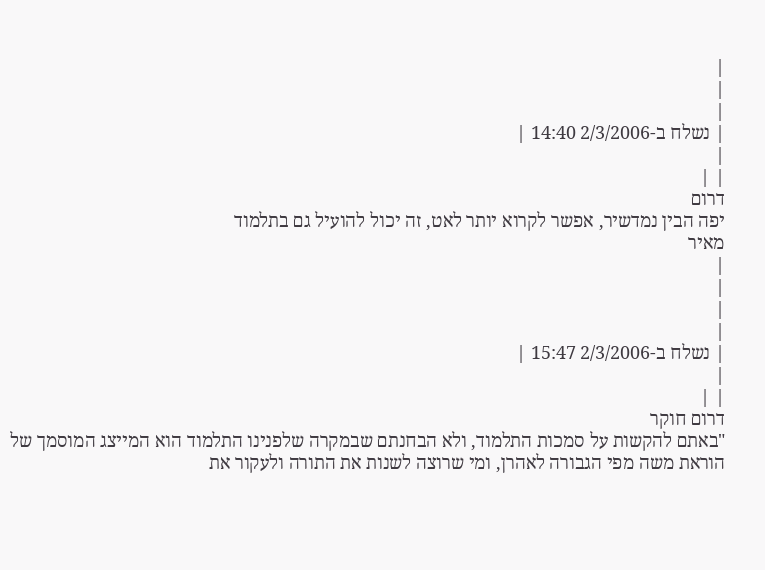|
|
|
| נשלח ב-2/3/2006 14:40 |
|
| |
דרום
יפה הבין נמדשיר, אפשר לקרוא יותר לאט, זה יכול להועיל גם בתלמוד
מאיר
|
|
|
|
| נשלח ב-2/3/2006 15:47 |
|
| |
דרום חוקר
"באתם להקשות על סמכות התלמוד, ולא הבחנתם שבמקרה שלפנינו התלמוד הוא המייצג המוסמך של הוראת משה מפי הגבורה לאהרן, ומי שרוצה לשנות את התורה ולעקור את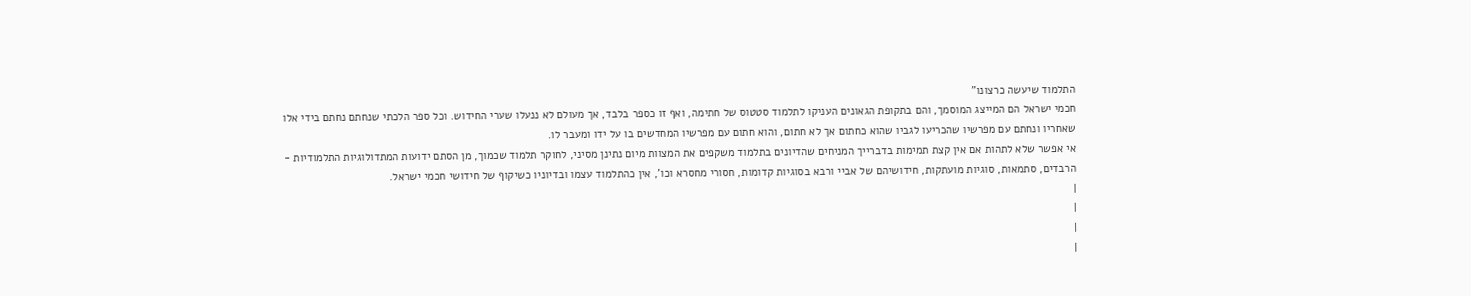התלמוד שיעשה כרצונו"
חכמי ישראל הם המייצג המוסמך, והם בתקופת הגאונים העניקו לתלמוד סטטוס של חתימה, ואף זו כספר בלבד, אך מעולם לא ננעלו שערי החידוש. וכל ספר הלכתי שנחתם נחתם בידי אלו שאחריו ונחתם עם מפרשיו שהכריעו לגביו שהוא כחתום אך לא חתום, והוא חתום עם מפרשיו המחדשים בו על ידו ומעבר לו.
אי אפשר שלא לתהות אם אין קצת תמימות בדברייך המניחים שהדיונים בתלמוד משקפים את המצוות מיום נתינן מסיני, לחוקר תלמוד שכמוך, מן הסתם ידועות המתדולוגיות התלמודיות - הרבדים, סתמאות, סוגיות מועתקות, חידושיהם של אביי ורבא בסוגיות קדומות, חסורי מחסרא וכו', אין כהתלמוד עצמו ובדיוניו כשיקוף של חידושי חכמי ישראל.
|
|
|
|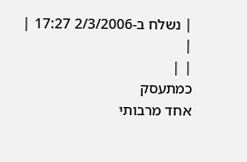| נשלח ב-2/3/2006 17:27 |
|
| |
כמתעסק
אחד מרבותי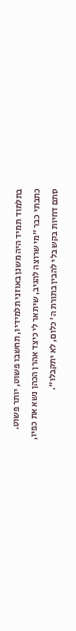בתלמוד תמיד היה משנן באוזני תלמידיו, תחשבו פשוט, יותר פשוט.
כתבתי כבר "מי שרוצה להגיב, שיתאר לי כיצד אהרן הכהן נשא את כפיו, סתם דחיות בקש בלי להבין בתורת ה' כלום, לא יתקבלו".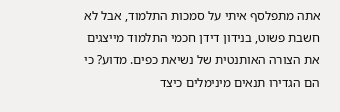אתה מתפלסף איתי על סמכות התלמוד, אבל לא חשבת פשוט, בנידון דידן חכמי התלמוד מייצגים את הצורה האותנטית של נשיאת כפים. מדוע? כי הם הגדירו תנאים מינימלים כיצד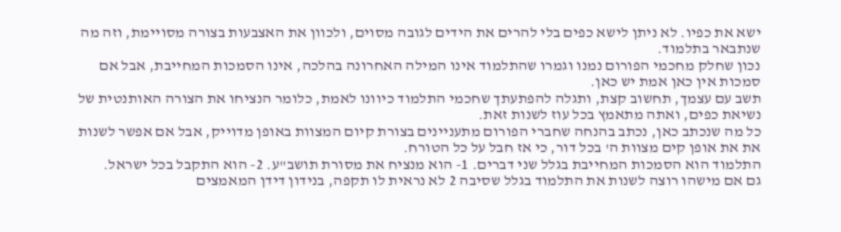ישא את כפיו. לא ניתן לישא כפים בלי להרים את הידים לגובה מסוים, ולכוון את האצבעות בצורה מסויימת, וזה מה שנתבאר בתלמוד.
נכון שחלק מחכמי הפורום נמנו וגמרו שהתלמוד אינו המילה האחרונה בהלכה, אינו הסמכות המחייבת, אבל אם סמכות אין כאן אמת יש כאן.
תשב עם עצמך, תחשוב קצת, ותגלה להפתעתך שחכמי התלמוד כיוונו לאמת, כלומר הנציחו את הצורה האותנטית של נשיאת כפים, ואתה מתאמץ בכל עוז לשנות זאת.
כל מה שנכתב כאן, נכתב בהנחה שחברי הפורום מתעניינים בצורת קיום המצוות באופן מדוייק, אבל אם אפשר לשנות את את אופן קים מצוות ה' בכל דור, כי אז חבל על כל הטורח.
התלמוד הוא הסמכות המחייבת בגלל שני דברים. 1- הוא מנציח את מסורת תושב"ע. 2- הוא התקבל בכל ישראל.
גם אם מישהו רוצה לשנות את התלמוד בגלל שסיבה 2 לא נראית לו תקפה, בנידון דידן המאמצים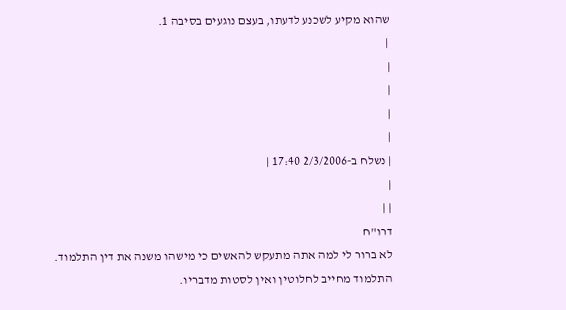שהוא מקיע לשכנע לדעתו, בעצם נוגעים בסיבה 1.
 |
|
|
|
|
| נשלח ב-2/3/2006 17:40 |
|
| |
דרו"ח
לא ברור לי למה אתה מתעקש להאשים כי מישהו משנה את דין התלמוד.
התלמוד מחייב לחלוטין ואין לסטות מדבריו.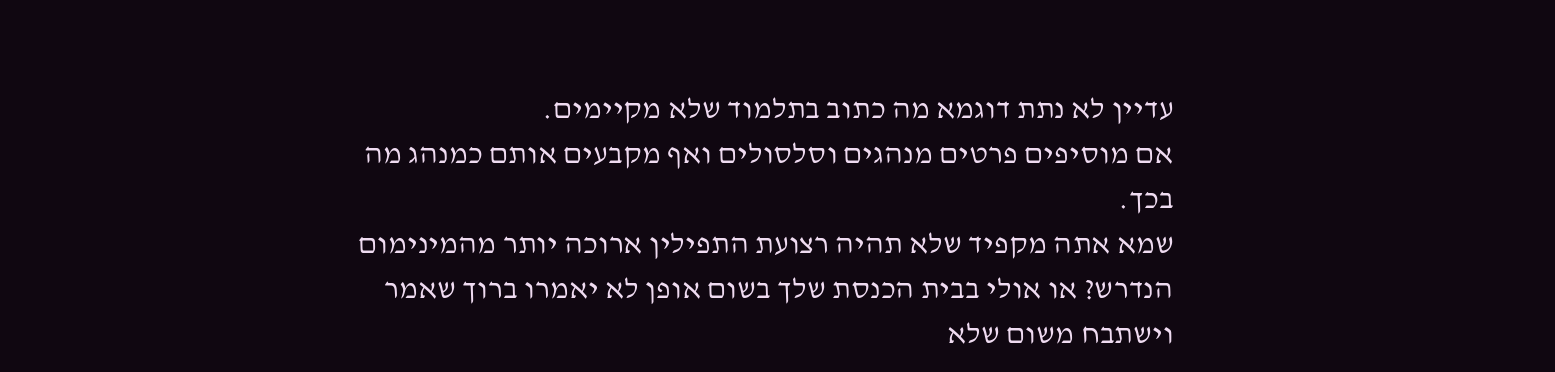עדיין לא נתת דוגמא מה כתוב בתלמוד שלא מקיימים.
אם מוסיפים פרטים מנהגים וסלסולים ואף מקבעים אותם כמנהג מה בכך.
שמא אתה מקפיד שלא תהיה רצועת התפילין ארוכה יותר מהמינימום הנדרש? או אולי בבית הכנסת שלך בשום אופן לא יאמרו ברוך שאמר וישתבח משום שלא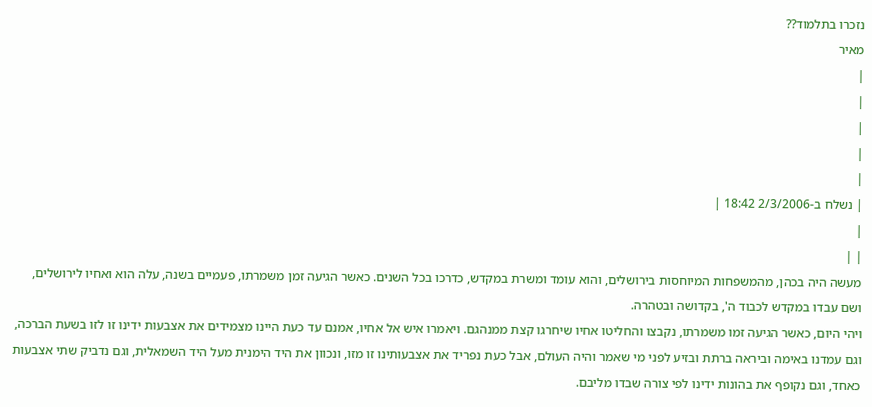נזכרו בתלמוד??
מאיר
|
|
|
|
|
| נשלח ב-2/3/2006 18:42 |
|
| |
מעשה היה בכהן, מהמשפחות המיוחסות בירושלים, והוא עומד ומשרת במקדש, כדרכו בכל השנים. כאשר הגיעה זמן משמרתו, פעמיים בשנה, עלה הוא ואחיו לירושלים, ושם עבדו במקדש לכבוד ה', בקדושה ובטהרה.
ויהי היום, כאשר הגיעה זמו משמרתו, נקבצו והחליטו אחיו שיחרגו קצת ממנהגם. ויאמרו איש אל אחיו, אמנם עד כעת היינו מצמידים את אצבעות ידינו זו לזו בשעת הברכה, וגם עמדנו באימה וביראה ברתת ובזיע לפני מי שאמר והיה העולם, אבל כעת נפריד את אצבעותינו זו מזו, ונכוון את היד הימנית מעל היד השמאלית, וגם נדביק שתי אצבעות כאחד, וגם נקופף את בהונות ידינו לפי צורה שבדו מליבם.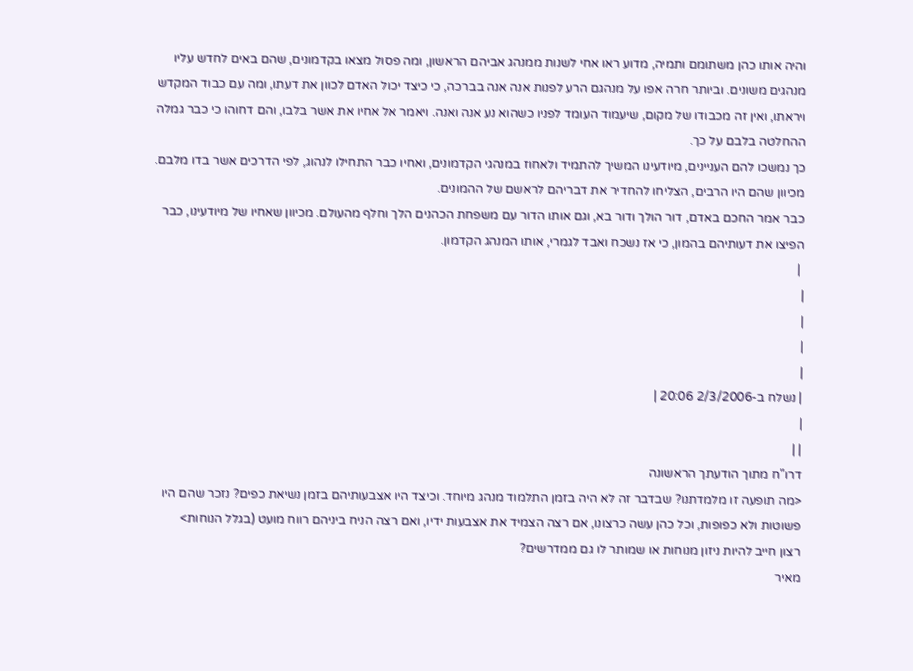והיה אותו כהן משתומם ותמיה, מדוע ראו אחי לשנות ממנהג אביהם הראשון, ומה פסול מצאו בקדמונים, שהם באים לחדש עליו מנהגים משונים. וביותר חרה אפו על מנהגם הרע לפנות אנה אנה בברכה, כי כיצד יכול האדם לכוון את דעתו, ומה עם כבוד המקדש ויראתו, ואין זה מכבודו של מקום, שיעמוד העומד לפניו כשהוא נע אנה ואנה. ויאמר אל אחיו את אשר בלבו, והם דחוהו כי כבר גמלה ההחלטה בלבם על כך.
כך נמשכו להם העניינים, מיודעינו המשיך להתמיד ולאחוז במנהגי הקדמונים, ואחיו כבר התחילו לנהוג, לפי הדרכים אשר בדו מלבם. מכיוון שהם היו הרבים, הצליחו להחדיר את דבריהם לראשם של ההמונים.
כבר אמר החכם באדם, דור הולך ודור בא, וגם אותו הדור עם משפחת הכהנים הלך וחלף מהעולם. מכיוון שאחיו של מיודעינו, כבר הפיצו את דעותיהם בהמון, כי אז נשכח ואבד לגמרי, אותו המנהג הקדמון.
 |
|
|
|
|
| נשלח ב-2/3/2006 20:06 |
|
| |
דרו"ח מתוך הודעתך הראשונה
<מה תופעה זו מלמדתנו? שבדבר זה לא היה בזמן התלמוד מנהג מיוחד. וכיצד היו אצבעותיהם בזמן נשיאת כפים? נזכר שהם היו פשוטות ולא כפופות, וכל כהן עשה כרצונו, אם רצה הצמיד את אצבעות ידיו, ואם רצה הניח ביניהם רווח מועט (בגלל הנוחות>
רצון חייב להיות ניזון מנוחות או שמותר לו גם ממדרשים?
מאיר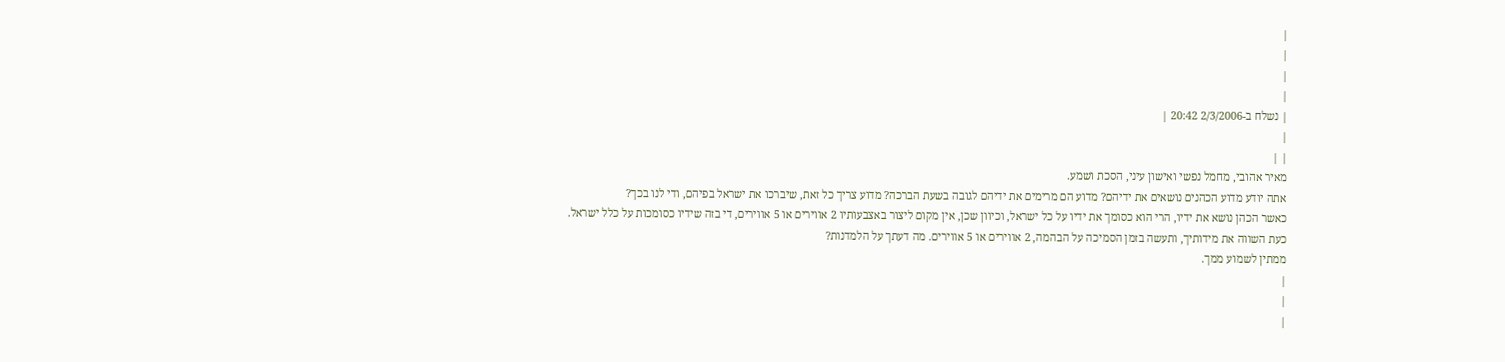|
|
|
|
| נשלח ב-2/3/2006 20:42 |
|
| |
מאיר אהובי, מחמל נפשי ואישון עיני, הסכת ושמע.
אתה יודע מדוע הכהנים נושאים את ידיהם? מדוע הם מרימים את ידיהם לגובה בשעת הברכה? מדוע צריך כל זאת, שיברכו את ישראל בפיהם, ודי לנו בכך?
כאשר הכהן נושא את ידיו, הרי הוא כסומך את ידיו על כל ישראל, וכיוון שכן, אין מקום ליצור באצבעותיו 2 אווירים או 5 אווירים, די בזה שידיו כסומכות על כלל ישראל.
כעת השווה את מידותיך, ותעשה בזמן הסמיכה על הבהמה, 2 אווירים או 5 אווירים. מה דעתך על הלמדנות?
ממתין לשמוע ממך.
|
|
|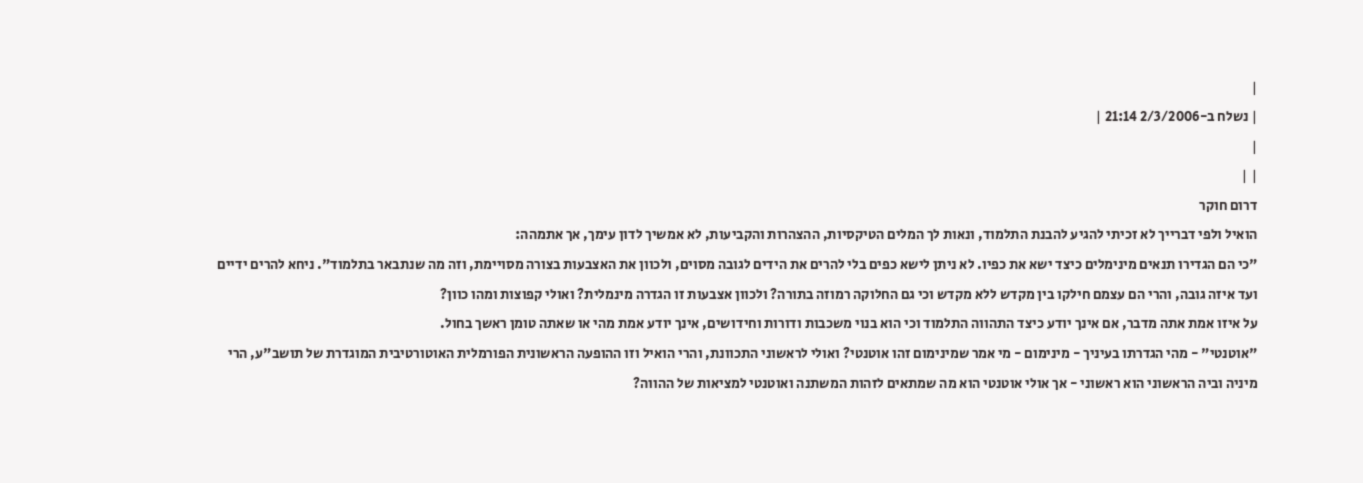|
| נשלח ב-2/3/2006 21:14 |
|
| |
דרום חוקר
הואיל ולפי דברייך לא זכיתי להגיע להבנת התלמוד, ונאות לך המלים הטיקסיות, ההצהרות והקביעות, לא אמשיך לדון עימך, אך אתמהה:
"כי הם הגדירו תנאים מינימלים כיצד ישא את כפיו. לא ניתן לישא כפים בלי להרים את הידים לגובה מסוים, ולכוון את האצבעות בצורה מסויימת, וזה מה שנתבאר בתלמוד". ניחא להרים ידיים ועד איזה גובה, והרי הם עצמם חילקו בין מקדש ללא מקדש וכי גם החלוקה רמוזה בתורה? ולכוון אצבעות זו הגדרה מינמלית? ואולי קפוצות ומהו כוון?
על איזו אמת אתה מדבר, אם אינך יודע כיצד התהווה התלמוד וכי הוא בנוי משכבות ודורות וחידושים, אינך יודע אמת מהי או שאתה טומן ראשך בחול.
"אוטנטי" - מהי הגדרתו בעיניך - מינימום - מי אמר שמינימום זהו אוטנטי? ואולי לראשוני התכוונת, והרי הואיל וזו ההופעה הראשונית הפורמלית האוטורטיבית המוגדרת של תושב"ע, הרי מיניה וביה הראשוני הוא ראשוני - אך אולי אוטנטי הוא מה שמתאים לזהות המשתנה ואוטנטי למציאות של ההווה?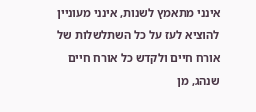אינני מתאמץ לשנות, אינני מעוניין להוציא לעז על כל השתלשלות של אורח חיים ולקדש כל אורח חיים שנהג, מן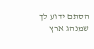הסתם ידוע לך שמנהג ארץ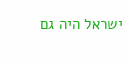ישראל היה גם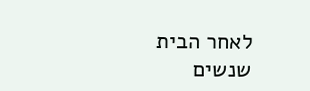לאחר הבית שנשים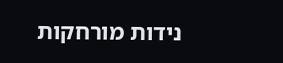נידות מורחקות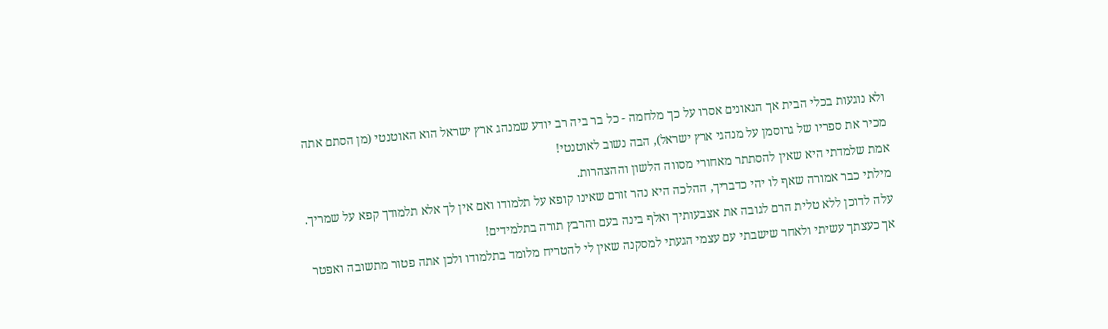ולא נוגעות בכלי הבית אך הגאונים אסרו על כך מלחמה - כל בר ביה רב יודע שמנהג ארץ ישראל הוא האוטנטי (מן הסתם אתה מכיר את ספריו של גרוסמן על מנהגי ארץ ישראל), הבה נשוב לאוטנטי!
אמת שלמדתי היא שאין להסתתר מאחורי מסווה הלשון וההצהרות.
מילתי כבר אמורה שאף לו יהי כדבריך, ההלכה היא נהר זורם שאינו קופא על תלמודו ואם אין לך אלא תלמודך קפא על שמריך. עלה לדוכן ללא טלית הרם לגובה את אצבעותיך ואלף בינה בעם והרבץ תורה בתלמידים!
אך כעצתך עשיתי ולאחר שישבתי עם עצמי הגעתי למסקנה שאין לי להטריח מלומד בתלמודו ולכן אתה פטור מתשובה ואפטר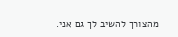מהצורך להשיב לך גם אני.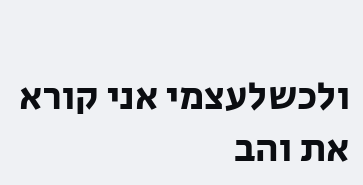ולכשלעצמי אני קורא את והב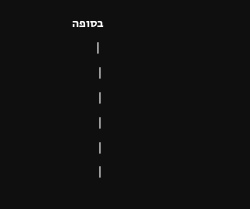בסופה
 |
|
|
|
|
|